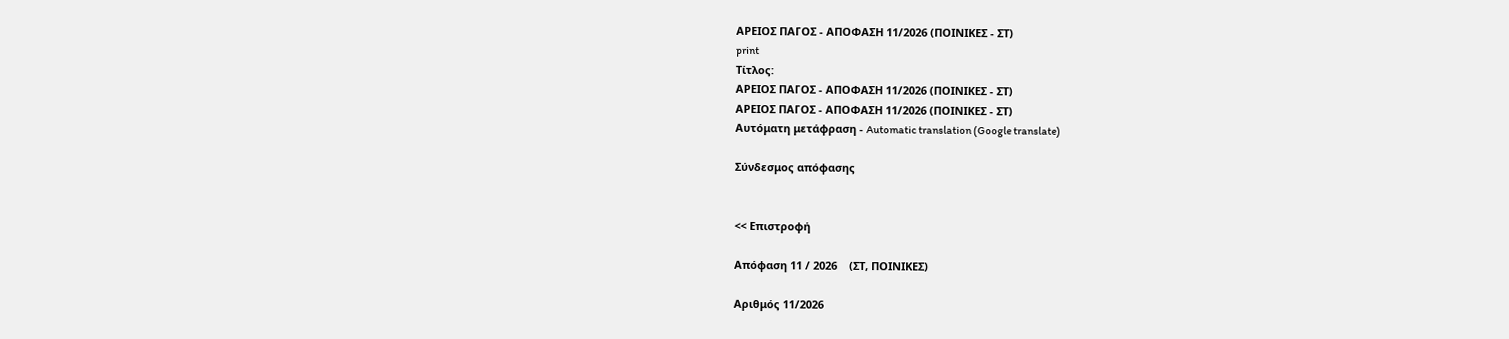ΑΡΕΙΟΣ ΠΑΓΟΣ - ΑΠΟΦΑΣΗ 11/2026 (ΠΟΙΝΙΚΕΣ - ΣΤ)
print
Τίτλος:
ΑΡΕΙΟΣ ΠΑΓΟΣ - ΑΠΟΦΑΣΗ 11/2026 (ΠΟΙΝΙΚΕΣ - ΣΤ)
ΑΡΕΙΟΣ ΠΑΓΟΣ - ΑΠΟΦΑΣΗ 11/2026 (ΠΟΙΝΙΚΕΣ - ΣΤ)
Αυτόματη μετάφραση - Automatic translation (Google translate)

Σύνδεσμος απόφασης


<< Επιστροφή

Απόφαση 11 / 2026    (ΣΤ, ΠΟΙΝΙΚΕΣ)

Αριθμός 11/2026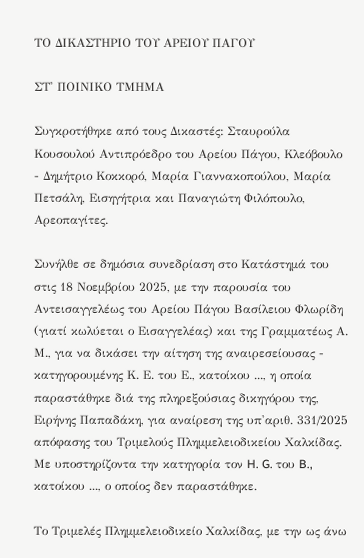ΤΟ ΔΙΚΑΣΤΗΡΙΟ ΤΟΥ ΑΡΕΙΟΥ ΠΑΓΟΥ

ΣΤ' ΠΟΙΝΙΚΟ ΤΜΗΜΑ

Συγκροτήθηκε από τους Δικαστές: Σταυρούλα Κουσουλού Αντιπρόεδρο του Αρείου Πάγου, Κλεόβουλο - Δημήτριο Κοκκορό, Μαρία Γιαννακοπούλου, Μαρία Πετσάλη, Εισηγήτρια και Παναγιώτη Φιλόπουλο, Αρεοπαγίτες.

Συνήλθε σε δημόσια συνεδρίαση στο Κατάστημά του στις 18 Νοεμβρίου 2025, με την παρουσία του Αντεισαγγελέως του Αρείου Πάγου Βασίλειου Φλωρίδη (γιατί κωλύεται ο Εισαγγελέας) και της Γραμματέως Α. Μ., για να δικάσει την αίτηση της αναιρεσείουσας - κατηγορουμένης Κ. Ε. του Ε., κατοίκου ..., η οποία παραστάθηκε διά της πληρεξούσιας δικηγόρου της, Ειρήνης Παπαδάκη, για αναίρεση της υπ'αριθ. 331/2025 απόφασης του Τριμελούς Πλημμελειοδικείου Χαλκίδας. Με υποστηρίζοντα την κατηγορία τον H. G. του B., κατοίκου ..., ο οποίος δεν παραστάθηκε.

Το Τριμελές Πλημμελειοδικείο Χαλκίδας, με την ως άνω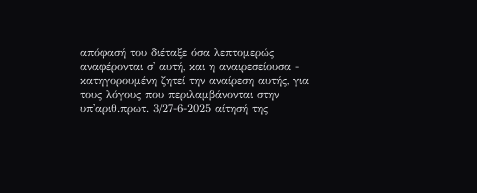απόφασή του διέταξε όσα λεπτομερώς αναφέρονται σ' αυτή, και η αναιρεσείουσα - κατηγορουμένη ζητεί την αναίρεση αυτής, για τους λόγους που περιλαμβάνονται στην υπ'αριθ.πρωτ. 3/27-6-2025 αίτησή της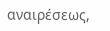αναιρέσεως,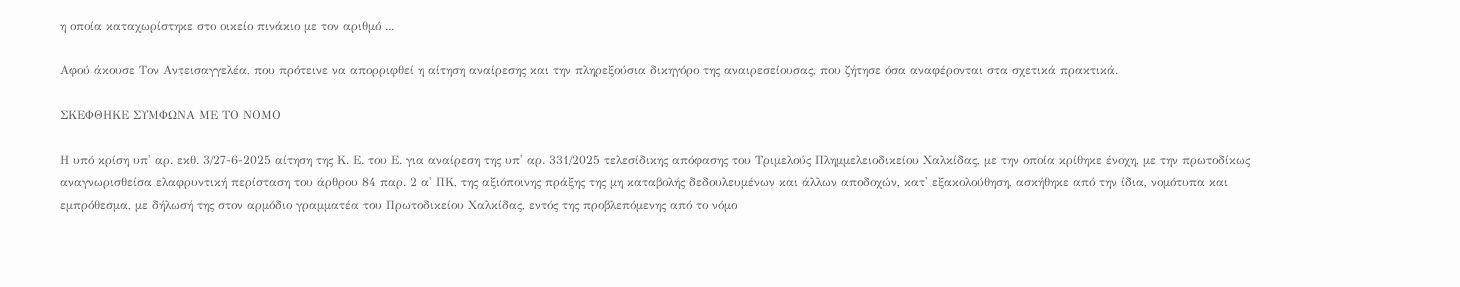η οποία καταχωρίστηκε στο οικείο πινάκιο με τον αριθμό ...

Αφού άκουσε Τον Αντεισαγγελέα, που πρότεινε να απορριφθεί η αίτηση αναίρεσης και την πληρεξούσια δικηγόρο της αναιρεσείουσας, που ζήτησε όσα αναφέρονται στα σχετικά πρακτικά.

ΣΚΕΦΘΗΚΕ ΣΥΜΦΩΝΑ ΜΕ ΤΟ ΝΟΜΟ

Η υπό κρίση υπ' αρ. εκθ. 3/27-6-2025 αίτηση της Κ. Ε. του Ε. για αναίρεση της υπ' αρ. 331/2025 τελεσίδικης απόφασης του Τριμελούς Πλημμελειοδικείου Χαλκίδας, με την οποία κρίθηκε ένοχη, με την πρωτοδίκως αναγνωρισθείσα ελαφρυντική περίσταση του άρθρου 84 παρ. 2 α' ΠΚ, της αξιόποινης πράξης της μη καταβολής δεδουλευμένων και άλλων αποδοχών, κατ' εξακολούθηση, ασκήθηκε από την ίδια, νομότυπα και εμπρόθεσμα, με δήλωσή της στον αρμόδιο γραμματέα του Πρωτοδικείου Χαλκίδας, εντός της προβλεπόμενης από το νόμο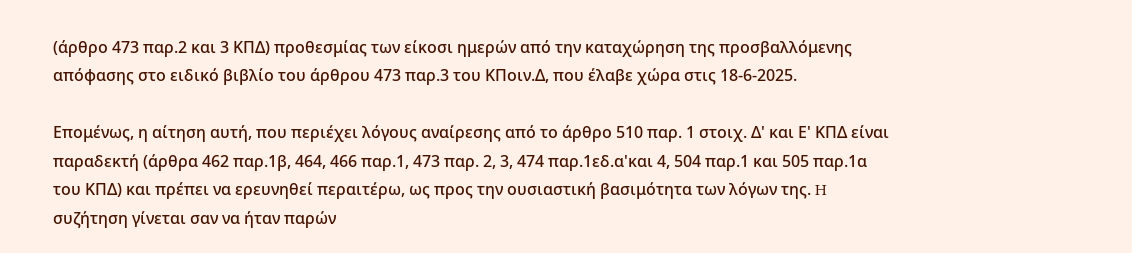(άρθρο 473 παρ.2 και 3 ΚΠΔ) προθεσμίας των είκοσι ημερών από την καταχώρηση της προσβαλλόμενης απόφασης στο ειδικό βιβλίο του άρθρου 473 παρ.3 του ΚΠοιν.Δ, που έλαβε χώρα στις 18-6-2025.

Επομένως, η αίτηση αυτή, που περιέχει λόγους αναίρεσης από το άρθρο 510 παρ. 1 στοιχ. Δ' και Ε' ΚΠΔ είναι παραδεκτή (άρθρα 462 παρ.1β, 464, 466 παρ.1, 473 παρ. 2, 3, 474 παρ.1εδ.α'και 4, 504 παρ.1 και 505 παρ.1α του ΚΠΔ) και πρέπει να ερευνηθεί περαιτέρω, ως προς την ουσιαστική βασιμότητα των λόγων της. H συζήτηση γίνεται σαν να ήταν παρών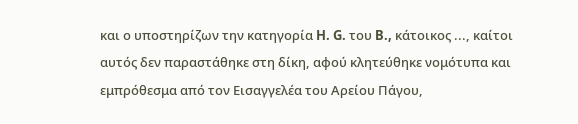και ο υποστηρίζων την κατηγορία H. G. του B., κάτοικος ..., καίτοι αυτός δεν παραστάθηκε στη δίκη, αφού κλητεύθηκε νομότυπα και εμπρόθεσμα από τον Εισαγγελέα του Αρείου Πάγου,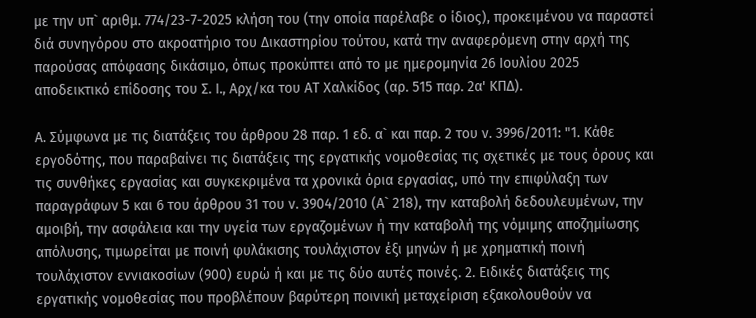με την υπ` αριθμ. 774/23-7-2025 κλήση του (την οποία παρέλαβε ο ίδιος), προκειμένου να παραστεί διά συνηγόρου στο ακροατήριο του Δικαστηρίου τούτου, κατά την αναφερόμενη στην αρχή της παρούσας απόφασης δικάσιμο, όπως προκύπτει από το με ημερομηνία 26 Ιουλίου 2025 αποδεικτικό επίδοσης του Σ. Ι., Αρχ/κα του ΑΤ Χαλκίδος (αρ. 515 παρ. 2α' ΚΠΔ).

Α. Σύμφωνα με τις διατάξεις του άρθρου 28 παρ. 1 εδ. α` και παρ. 2 του ν. 3996/2011: "1. Κάθε εργοδότης, που παραβαίνει τις διατάξεις της εργατικής νομοθεσίας τις σχετικές με τους όρους και τις συνθήκες εργασίας και συγκεκριμένα τα χρονικά όρια εργασίας, υπό την επιφύλαξη των παραγράφων 5 και 6 του άρθρου 31 του ν. 3904/2010 (Α` 218), την καταβολή δεδουλευμένων, την αμοιβή, την ασφάλεια και την υγεία των εργαζομένων ή την καταβολή της νόμιμης αποζημίωσης απόλυσης, τιμωρείται με ποινή φυλάκισης τουλάχιστον έξι μηνών ή με χρηματική ποινή τουλάχιστον εννιακοσίων (900) ευρώ ή και με τις δύο αυτές ποινές. 2. Ειδικές διατάξεις της εργατικής νομοθεσίας που προβλέπουν βαρύτερη ποινική μεταχείριση εξακολουθούν να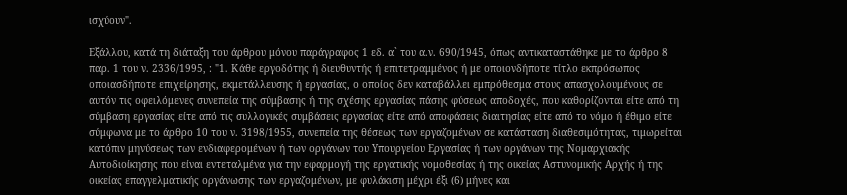ισχύουν".

Εξάλλου, κατά τη διάταξη του άρθρου μόνου παράγραφος 1 εδ. α` του α.ν. 690/1945, όπως αντικαταστάθηκε με το άρθρο 8 παρ. 1 του ν. 2336/1995, : "1. Κάθε εργοδότης ή διευθυντής ή επιτετραμμένος ή με οποιονδήποτε τίτλο εκπρόσωπος οποιασδήποτε επιχείρησης, εκμετάλλευσης ή εργασίας, ο οποίος δεν καταβάλλει εμπρόθεσμα στους απασχολουμένους σε αυτόν τις οφειλόμενες συνεπεία της σύμβασης ή της σχέσης εργασίας πάσης φύσεως αποδοχές, που καθορίζονται είτε από τη σύμβαση εργασίας είτε από τις συλλογικές συμβάσεις εργασίας είτε από αποφάσεις διαιτησίας είτε από το νόμο ή έθιμο είτε σύμφωνα με το άρθρο 10 του ν. 3198/1955, συνεπεία της θέσεως των εργαζομένων σε κατάσταση διαθεσιμότητας, τιμωρείται κατόπιν μηνύσεως των ενδιαφερομένων ή των οργάνων του Υπουργείου Εργασίας ή των οργάνων της Νομαρχιακής Αυτοδιοίκησης που είναι εντεταλμένα για την εφαρμογή της εργατικής νομοθεσίας ή της οικείας Αστυνομικής Αρχής ή της οικείας επαγγελματικής οργάνωσης των εργαζομένων, με φυλάκιση μέχρι έξι (6) μήνες και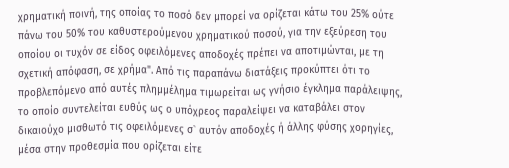χρηματική ποινή, της οποίας το ποσό δεν μπορεί να ορίζεται κάτω του 25% ούτε πάνω του 50% του καθυστερούμενου χρηματικού ποσού, για την εξεύρεση του οποίου οι τυχόν σε είδος οφειλόμενες αποδοχές πρέπει να αποτιμώνται, με τη σχετική απόφαση, σε χρήμα". Από τις παραπάνω διατάξεις προκύπτει ότι το προβλεπόμενο από αυτές πλημμέλημα τιμωρείται ως γνήσιο έγκλημα παράλειψης, το οποίο συντελείται ευθύς ως ο υπόχρεος παραλείψει να καταβάλει στον δικαιούχο μισθωτό τις οφειλόμενες σ` αυτόν αποδοχές ή άλλης φύσης χορηγίες, μέσα στην προθεσμία που ορίζεται είτε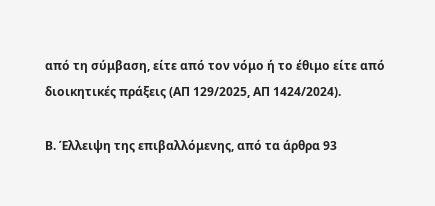από τη σύμβαση, είτε από τον νόμο ή το έθιμο είτε από διοικητικές πράξεις (ΑΠ 129/2025, ΑΠ 1424/2024).

Β. Έλλειψη της επιβαλλόμενης, από τα άρθρα 93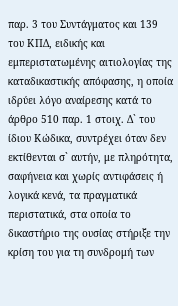παρ. 3 του Συντάγματος και 139 του ΚΠΔ, ειδικής και εμπεριστατωμένης αιτιολογίας της καταδικαστικής απόφασης, η οποία ιδρύει λόγο αναίρεσης κατά το άρθρο 510 παρ. 1 στοιχ. Δ` του ίδιου Κώδικα, συντρέχει όταν δεν εκτίθενται σ` αυτήν, με πληρότητα, σαφήνεια και χωρίς αντιφάσεις ή λογικά κενά, τα πραγματικά περιστατικά, στα οποία το δικαστήριο της ουσίας στήριξε την κρίση του για τη συνδρομή των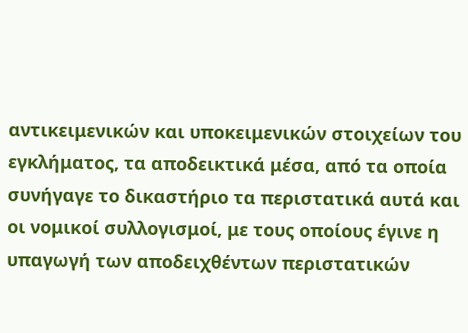αντικειμενικών και υποκειμενικών στοιχείων του εγκλήματος, τα αποδεικτικά μέσα, από τα οποία συνήγαγε το δικαστήριο τα περιστατικά αυτά και οι νομικοί συλλογισμοί, με τους οποίους έγινε η υπαγωγή των αποδειχθέντων περιστατικών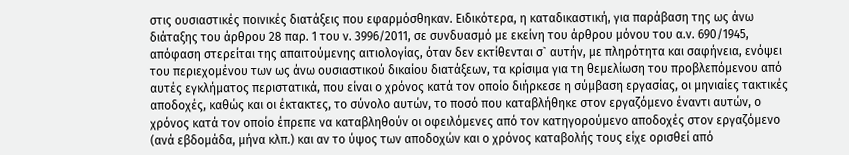στις ουσιαστικές ποινικές διατάξεις που εφαρμόσθηκαν. Ειδικότερα, η καταδικαστική, για παράβαση της ως άνω διάταξης του άρθρου 28 παρ. 1 του ν. 3996/2011, σε συνδυασμό με εκείνη του άρθρου μόνου του α.ν. 690/1945, απόφαση στερείται της απαιτούμενης αιτιολογίας, όταν δεν εκτίθενται σ` αυτήν, με πληρότητα και σαφήνεια, ενόψει του περιεχομένου των ως άνω ουσιαστικού δικαίου διατάξεων, τα κρίσιμα για τη θεμελίωση του προβλεπόμενου από αυτές εγκλήματος περιστατικά, που είναι ο χρόνος κατά τον οποίο διήρκεσε η σύμβαση εργασίας, οι μηνιαίες τακτικές αποδοχές, καθώς και οι έκτακτες, το σύνολο αυτών, το ποσό που καταβλήθηκε στον εργαζόμενο έναντι αυτών, ο χρόνος κατά τον οποίο έπρεπε να καταβληθούν οι οφειλόμενες από τον κατηγορούμενο αποδοχές στον εργαζόμενο (ανά εβδομάδα, μήνα κλπ.) και αν το ύψος των αποδοχών και ο χρόνος καταβολής τους είχε ορισθεί από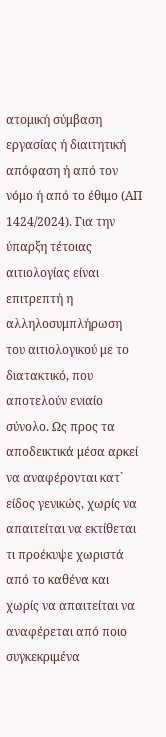ατομική σύμβαση εργασίας ή διαιτητική απόφαση ή από τον νόμο ή από το έθιμο (ΑΠ 1424/2024). Για την ύπαρξη τέτοιας αιτιολογίας είναι επιτρεπτή η αλληλοσυμπλήρωση του αιτιολογικού με το διατακτικό, που αποτελούν ενιαίο σύνολο. Ως προς τα αποδεικτικά μέσα αρκεί να αναφέρονται κατ` είδος γενικώς, χωρίς να απαιτείται να εκτίθεται τι προέκυψε χωριστά από το καθένα και χωρίς να απαιτείται να αναφέρεται από ποιο συγκεκριμένα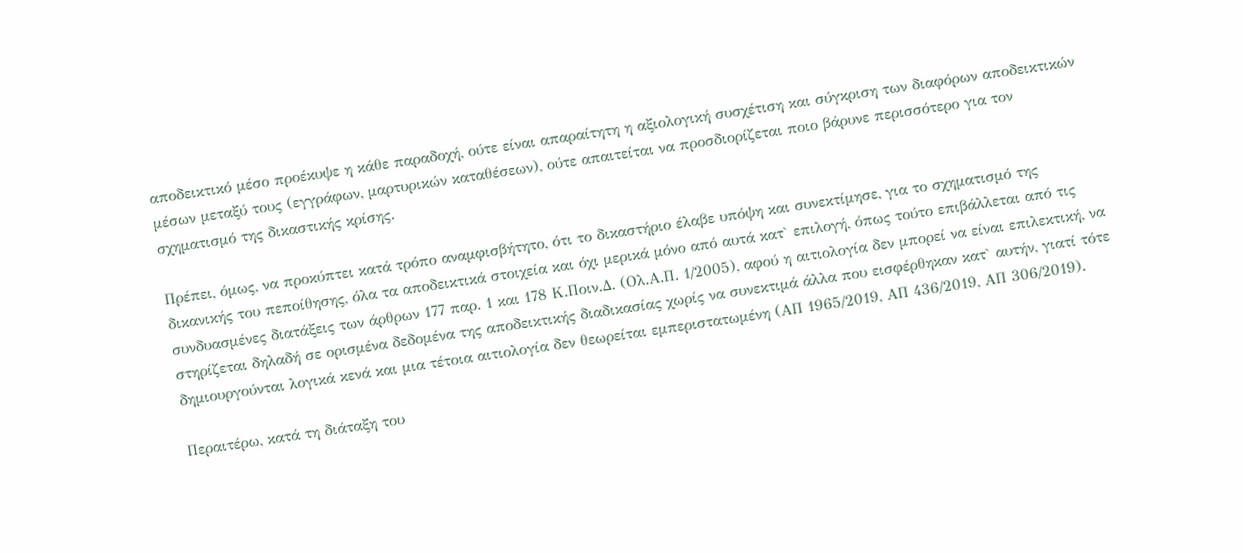αποδεικτικό μέσο προέκυψε η κάθε παραδοχή, ούτε είναι απαραίτητη η αξιολογική συσχέτιση και σύγκριση των διαφόρων αποδεικτικών μέσων μεταξύ τους (εγγράφων, μαρτυρικών καταθέσεων), ούτε απαιτείται να προσδιορίζεται ποιο βάρυνε περισσότερο για τον σχηματισμό της δικαστικής κρίσης.

Πρέπει, όμως, να προκύπτει κατά τρόπο αναμφισβήτητο, ότι το δικαστήριο έλαβε υπόψη και συνεκτίμησε, για το σχηματισμό της δικανικής του πεποίθησης, όλα τα αποδεικτικά στοιχεία και όχι μερικά μόνο από αυτά κατ` επιλογή, όπως τούτο επιβάλλεται από τις συνδυασμένες διατάξεις των άρθρων 177 παρ. 1 και 178 Κ.Ποιν.Δ. (Ολ.Α.Π. 1/2005), αφού η αιτιολογία δεν μπορεί να είναι επιλεκτική, να στηρίζεται δηλαδή σε ορισμένα δεδομένα της αποδεικτικής διαδικασίας χωρίς να συνεκτιμά άλλα που εισφέρθηκαν κατ` αυτήν, γιατί τότε δημιουργούνται λογικά κενά και μια τέτοια αιτιολογία δεν θεωρείται εμπεριστατωμένη (ΑΠ 1965/2019, ΑΠ 436/2019, ΑΠ 306/2019).

Περαιτέρω, κατά τη διάταξη του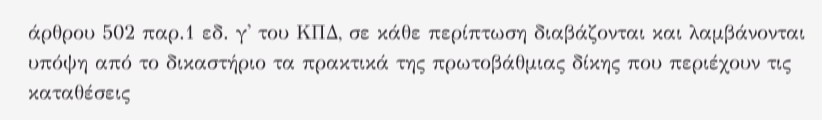άρθρου 502 παρ.1 εδ. γ' του ΚΠΔ, σε κάθε περίπτωση διαβάζονται και λαμβάνονται υπόψη από το δικαστήριο τα πρακτικά της πρωτοβάθμιας δίκης που περιέχουν τις καταθέσεις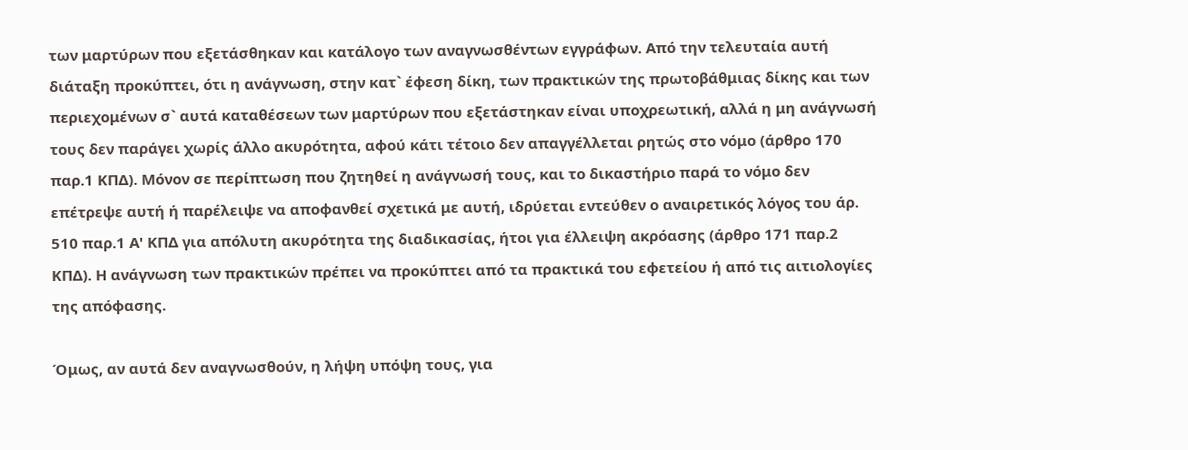των μαρτύρων που εξετάσθηκαν και κατάλογο των αναγνωσθέντων εγγράφων. Από την τελευταία αυτή διάταξη προκύπτει, ότι η ανάγνωση, στην κατ` έφεση δίκη, των πρακτικών της πρωτοβάθμιας δίκης και των περιεχομένων σ` αυτά καταθέσεων των μαρτύρων που εξετάστηκαν είναι υποχρεωτική, αλλά η μη ανάγνωσή τους δεν παράγει χωρίς άλλο ακυρότητα, αφού κάτι τέτοιο δεν απαγγέλλεται ρητώς στο νόμο (άρθρο 170 παρ.1 ΚΠΔ). Μόνον σε περίπτωση που ζητηθεί η ανάγνωσή τους, και το δικαστήριο παρά το νόμο δεν επέτρεψε αυτή ή παρέλειψε να αποφανθεί σχετικά με αυτή, ιδρύεται εντεύθεν ο αναιρετικός λόγος του άρ. 510 παρ.1 Α' ΚΠΔ για απόλυτη ακυρότητα της διαδικασίας, ήτοι για έλλειψη ακρόασης (άρθρο 171 παρ.2 ΚΠΔ). Η ανάγνωση των πρακτικών πρέπει να προκύπτει από τα πρακτικά του εφετείου ή από τις αιτιολογίες της απόφασης.

Όμως, αν αυτά δεν αναγνωσθούν, η λήψη υπόψη τους, για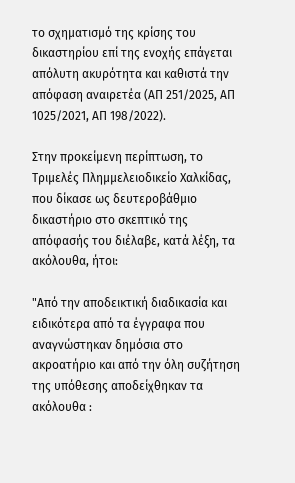το σχηματισμό της κρίσης του δικαστηρίου επί της ενοχής επάγεται απόλυτη ακυρότητα και καθιστά την απόφαση αναιρετέα (ΑΠ 251/2025, ΑΠ 1025/2021, ΑΠ 198/2022).

Στην προκείμενη περίπτωση, το Τριμελές Πλημμελειοδικείο Χαλκίδας, που δίκασε ως δευτεροβάθμιο δικαστήριο στο σκεπτικό της απόφασής του διέλαβε, κατά λέξη, τα ακόλουθα, ήτοι:

"Από την αποδεικτική διαδικασία και ειδικότερα από τα έγγραφα που αναγνώστηκαν δημόσια στο ακροατήριο και από την όλη συζήτηση της υπόθεσης αποδείχθηκαν τα ακόλουθα :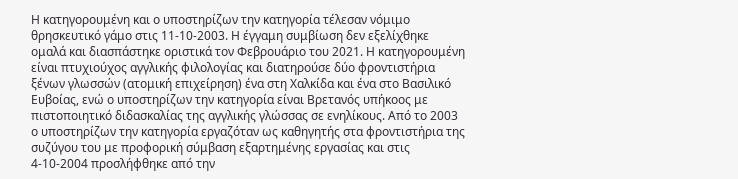Η κατηγορουμένη και ο υποστηρίζων την κατηγορία τέλεσαν νόμιμο θρησκευτικό γάμο στις 11-10-2003. Η έγγαμη συμβίωση δεν εξελίχθηκε ομαλά και διασπάστηκε οριστικά τον Φεβρουάριο του 2021. Η κατηγορουμένη είναι πτυχιούχος αγγλικής φιλολογίας και διατηρούσε δύο φροντιστήρια ξένων γλωσσών (ατομική επιχείρηση) ένα στη Χαλκίδα και ένα στο Βασιλικό Ευβοίας, ενώ ο υποστηρίζων την κατηγορία είναι Βρετανός υπήκοος με πιστοποιητικό διδασκαλίας της αγγλικής γλώσσας σε ενηλίκους. Από το 2003 ο υποστηρίζων την κατηγορία εργαζόταν ως καθηγητής στα φροντιστήρια της συζύγου του με προφορική σύμβαση εξαρτημένης εργασίας και στις 4-10-2004 προσλήφθηκε από την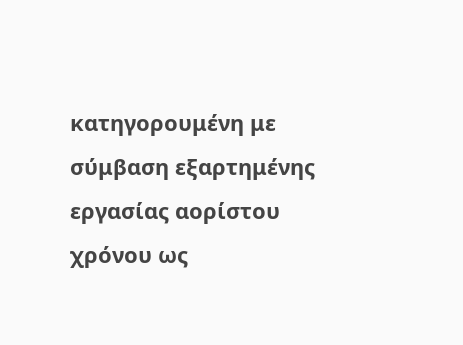κατηγορουμένη με σύμβαση εξαρτημένης εργασίας αορίστου χρόνου ως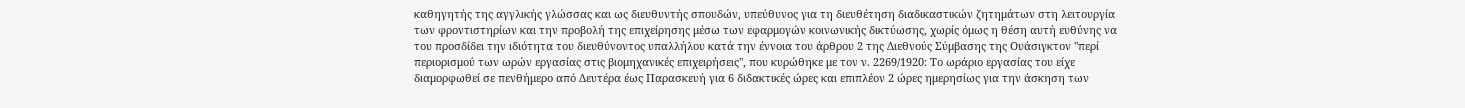καθηγητής της αγγλικής γλώσσας και ως διευθυντής σπουδών, υπεύθυνος για τη διευθέτηση διαδικαστικών ζητημάτων στη λειτουργία των φροντιστηρίων και την προβολή της επιχείρησης μέσω των εφαρμογών κοινωνικής δικτύωσης, χωρίς όμως η θέση αυτή ευθύνης να του προσδίδει την ιδιότητα του διευθύνοντος υπαλλήλου κατά την έννοια του άρθρου 2 της Διεθνούς Σύμβασης της Ουάσιγκτον "περί περιορισμού των ωρών εργασίας στις βιομηχανικές επιχειρήσεις", που κυρώθηκε με τον ν. 2269/1920: Το ωράριο εργασίας του είχε διαμορφωθεί σε πενθήμερο από Δευτέρα έως Παρασκευή για 6 διδακτικές ώρες και επιπλέον 2 ώρες ημερησίως για την άσκηση των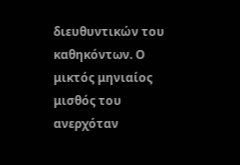διευθυντικών του καθηκόντων. Ο μικτός μηνιαίος μισθός του ανερχόταν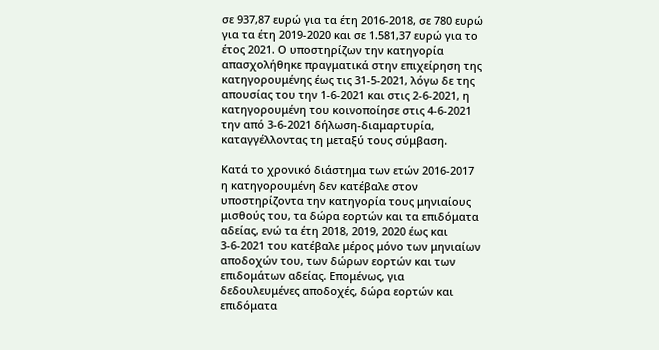σε 937,87 ευρώ για τα έτη 2016-2018, σε 780 ευρώ για τα έτη 2019-2020 και σε 1.581,37 ευρώ για το έτος 2021. Ο υποστηρίζων την κατηγορία απασχολήθηκε πραγματικά στην επιχείρηση της κατηγορουμένης έως τις 31-5-2021, λόγω δε της απουσίας του την 1-6-2021 και στις 2-6-2021, η κατηγορουμένη του κοινοποίησε στις 4-6-2021 την από 3-6-2021 δήλωση-διαμαρτυρία, καταγγέλλοντας τη μεταξύ τους σύμβαση.

Κατά το χρονικό διάστημα των ετών 2016-2017 η κατηγορουμένη δεν κατέβαλε στον υποστηρίζοντα την κατηγορία τους μηνιαίους μισθούς του, τα δώρα εορτών και τα επιδόματα αδείας, ενώ τα έτη 2018, 2019, 2020 έως και 3-6-2021 του κατέβαλε μέρος μόνο των μηνιαίων αποδοχών του, των δώρων εορτών και των επιδομάτων αδείας. Επομένως, για δεδουλευμένες αποδοχές, δώρα εορτών και επιδόματα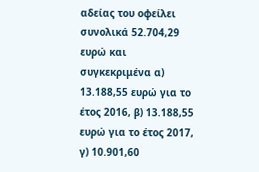αδείας του οφείλει συνολικά 52.704,29 ευρώ και συγκεκριμένα α) 13.188,55 ευρώ για το έτος 2016, β) 13.188,55 ευρώ για το έτος 2017, γ) 10.901,60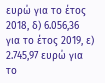ευρώ για το έτος 2018, δ) 6.056,36 για το έτος 2019, ε) 2.745,97 ευρώ για το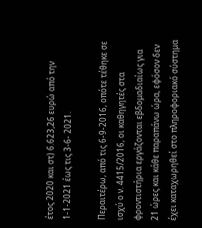έτος 2020 και στ) 6.623,26 ευρώ από την 1-1-2021 έως τις 3-6- 2021.

Περαιτέρω, από τις 6-9-2016, οπότε τέθηκε σε ισχύ ο ν. 4415/2016, οι καθηγητές στα φροντιστήρια εργάζονται εβδομαδιαίως για 21 ώρες και κάθε παραπάνω ώρα, εφόσον δεν έχει καταχωρηθεί στο πληροφοριακό σύστημα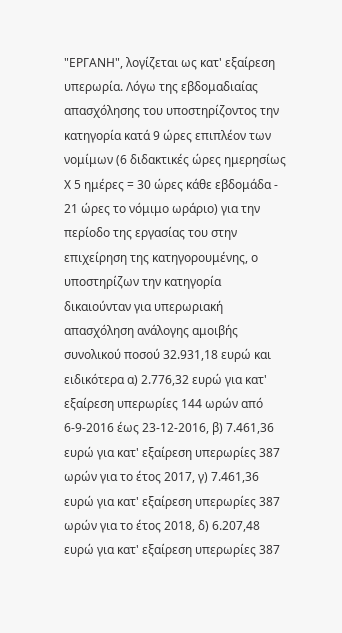"ΕΡΓΑΝΗ", λογίζεται ως κατ' εξαίρεση υπερωρία. Λόγω της εβδομαδιαίας απασχόλησης του υποστηρίζοντος την κατηγορία κατά 9 ώρες επιπλέον των νομίμων (6 διδακτικές ώρες ημερησίως Χ 5 ημέρες = 30 ώρες κάθε εβδομάδα - 21 ώρες το νόμιμο ωράριο) για την περίοδο της εργασίας του στην επιχείρηση της κατηγορουμένης, ο υποστηρίζων την κατηγορία δικαιούνταν για υπερωριακή απασχόληση ανάλογης αμοιβής συνολικού ποσού 32.931,18 ευρώ και ειδικότερα α) 2.776,32 ευρώ για κατ' εξαίρεση υπερωρίες 144 ωρών από 6-9-2016 έως 23-12-2016, β) 7.461,36 ευρώ για κατ' εξαίρεση υπερωρίες 387 ωρών για το έτος 2017, γ) 7.461,36 ευρώ για κατ' εξαίρεση υπερωρίες 387 ωρών για το έτος 2018, δ) 6.207,48 ευρώ για κατ' εξαίρεση υπερωρίες 387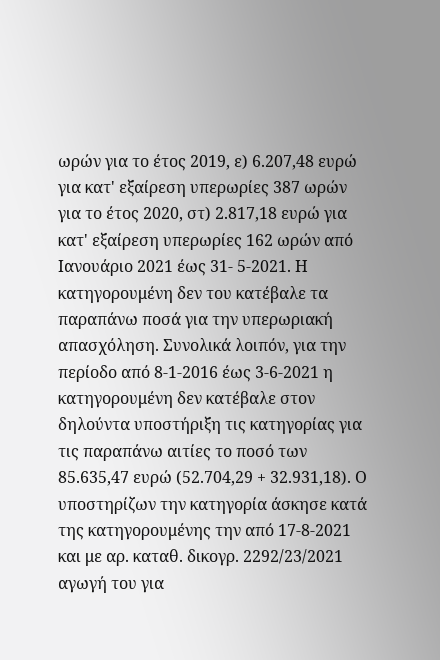ωρών για το έτος 2019, ε) 6.207,48 ευρώ για κατ' εξαίρεση υπερωρίες 387 ωρών για το έτος 2020, στ) 2.817,18 ευρώ για κατ' εξαίρεση υπερωρίες 162 ωρών από Ιανουάριο 2021 έως 31- 5-2021. Η κατηγορουμένη δεν του κατέβαλε τα παραπάνω ποσά για την υπερωριακή απασχόληση. Συνολικά λοιπόν, για την περίοδο από 8-1-2016 έως 3-6-2021 η κατηγορουμένη δεν κατέβαλε στον δηλούντα υποστήριξη τις κατηγορίας για τις παραπάνω αιτίες το ποσό των 85.635,47 ευρώ (52.704,29 + 32.931,18). Ο υποστηρίζων την κατηγορία άσκησε κατά της κατηγορουμένης την από 17-8-2021 και με αρ. καταθ. δικογρ. 2292/23/2021 αγωγή του για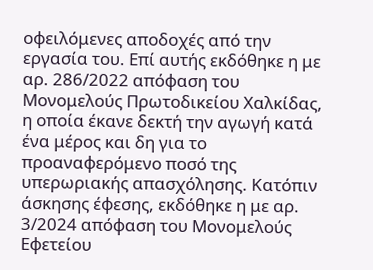οφειλόμενες αποδοχές από την εργασία του. Επί αυτής εκδόθηκε η με αρ. 286/2022 απόφαση του Μονομελούς Πρωτοδικείου Χαλκίδας, η οποία έκανε δεκτή την αγωγή κατά ένα μέρος και δη για το προαναφερόμενο ποσό της υπερωριακής απασχόλησης. Κατόπιν άσκησης έφεσης, εκδόθηκε η με αρ. 3/2024 απόφαση του Μονομελούς Εφετείου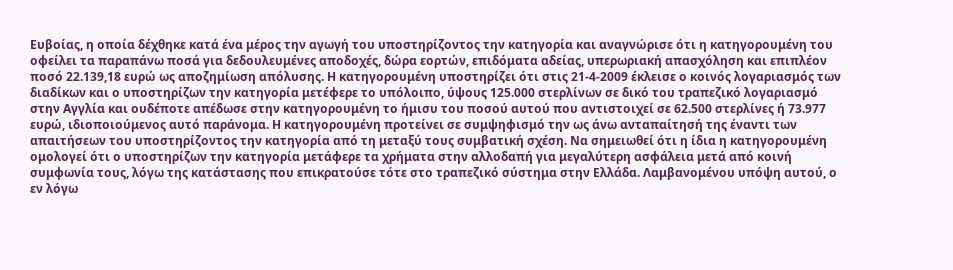Ευβοίας, η οποία δέχθηκε κατά ένα μέρος την αγωγή του υποστηρίζοντος την κατηγορία και αναγνώρισε ότι η κατηγορουμένη του οφείλει τα παραπάνω ποσά για δεδουλευμένες αποδοχές, δώρα εορτών, επιδόματα αδείας, υπερωριακή απασχόληση και επιπλέον ποσό 22.139,18 ευρώ ως αποζημίωση απόλυσης. Η κατηγορουμένη υποστηρίζει ότι στις 21-4-2009 έκλεισε ο κοινός λογαριασμός των διαδίκων και ο υποστηρίζων την κατηγορία μετέφερε το υπόλοιπο, ύψους 125.000 στερλίνων σε δικό του τραπεζικό λογαριασμό στην Αγγλία και ουδέποτε απέδωσε στην κατηγορουμένη το ήμισυ του ποσού αυτού που αντιστοιχεί σε 62.500 στερλίνες ή 73.977 ευρώ, ιδιοποιούμενος αυτό παράνομα. Η κατηγορουμένη προτείνει σε συμψηφισμό την ως άνω ανταπαίτησή της έναντι των απαιτήσεων του υποστηρίζοντος την κατηγορία από τη μεταξύ τους συμβατική σχέση. Να σημειωθεί ότι η ίδια η κατηγορουμένη ομολογεί ότι ο υποστηρίζων την κατηγορία μετάφερε τα χρήματα στην αλλοδαπή για μεγαλύτερη ασφάλεια μετά από κοινή συμφωνία τους, λόγω της κατάστασης που επικρατούσε τότε στο τραπεζικό σύστημα στην Ελλάδα. Λαμβανομένου υπόψη αυτού, ο εν λόγω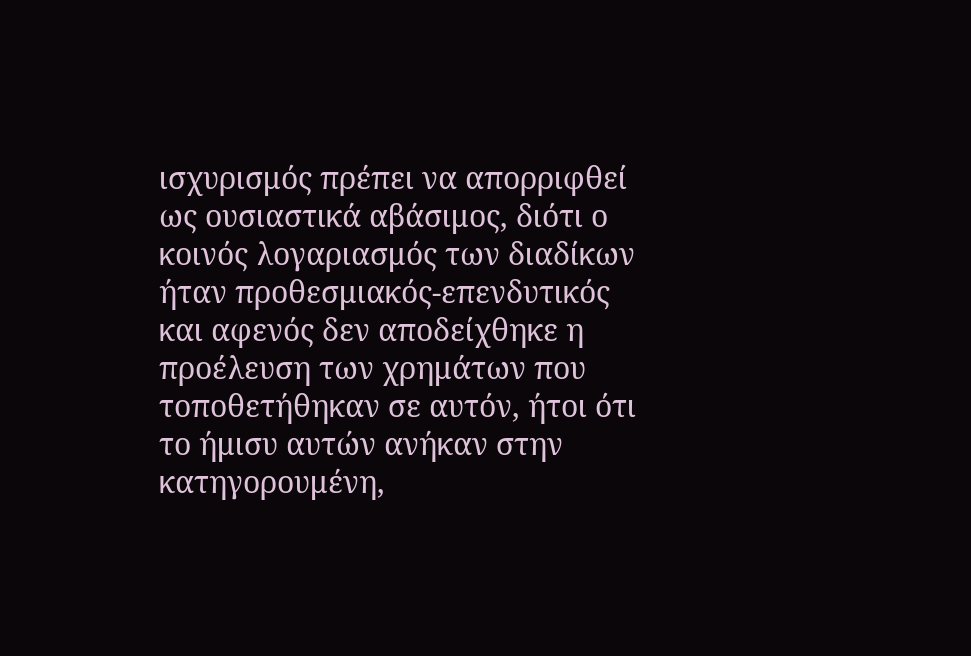ισχυρισμός πρέπει να απορριφθεί ως ουσιαστικά αβάσιμος, διότι ο κοινός λογαριασμός των διαδίκων ήταν προθεσμιακός-επενδυτικός και αφενός δεν αποδείχθηκε η προέλευση των χρημάτων που τοποθετήθηκαν σε αυτόν, ήτοι ότι το ήμισυ αυτών ανήκαν στην κατηγορουμένη,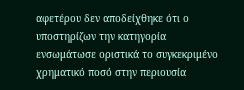αφετέρου δεν αποδείχθηκε ότι ο υποστηρίζων την κατηγορία ενσωμάτωσε οριστικά το συγκεκριμένο χρηματικό ποσό στην περιουσία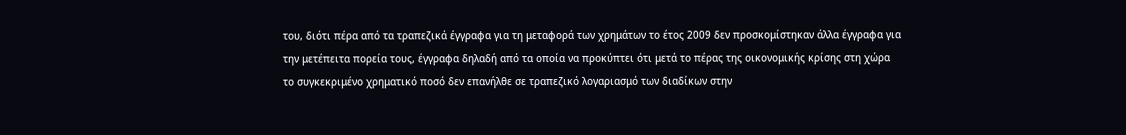του, διότι πέρα από τα τραπεζικά έγγραφα για τη μεταφορά των χρημάτων το έτος 2009 δεν προσκομίστηκαν άλλα έγγραφα για την μετέπειτα πορεία τους, έγγραφα δηλαδή από τα οποία να προκύπτει ότι μετά το πέρας της οικονομικής κρίσης στη χώρα το συγκεκριμένο χρηματικό ποσό δεν επανήλθε σε τραπεζικό λογαριασμό των διαδίκων στην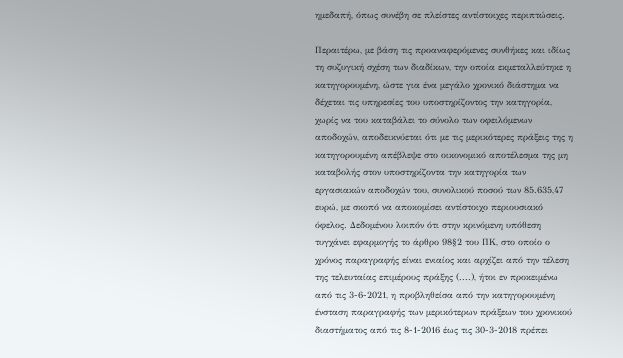ημεδαπή, όπως συνέβη σε πλείστες αντίστοιχες περιπτώσεις.

Περαιτέρω, με βάση τις προαναφερόμενες συνθήκες και ιδίως τη συζυγική σχέση των διαδίκων, την οποία εκμεταλλεύτηκε η κατηγορουμένη, ώστε για ένα μεγάλο χρονικό διάστημα να δέχεται τις υπηρεσίες του υποστηρίζοντος την κατηγορία, χωρίς να του καταβάλει το σύνολο των οφειλόμενων αποδοχών, αποδεικνύεται ότι με τις μερικότερες πράξεις της η κατηγορουμένη απέβλεψε στο οικονομικό αποτέλεσμα της μη καταβολής στον υποστηρίζοντα την κατηγορία των εργασιακών αποδοχών του, συνολικού ποσού των 85.635,47 ευρώ, με σκοπό να αποκομίσει αντίστοιχο περιουσιακό όφελος. Δεδομένου λοιπόν ότι στην κρινόμενη υπόθεση τυγχάνει εφαρμογής το άρθρο 98§2 του ΠΚ, στο οποίο ο χρόνος παραγραφής είναι ενιαίος και αρχίζει από την τέλεση της τελευταίας επιμέρους πράξης (....), ήτοι εν προκειμένω από τις 3-6-2021, η προβληθείσα από την κατηγορουμένη ένσταση παραγραφής των μερικότερων πράξεων του χρονικού διαστήματος από τις 8-1-2016 έως τις 30-3-2018 πρέπει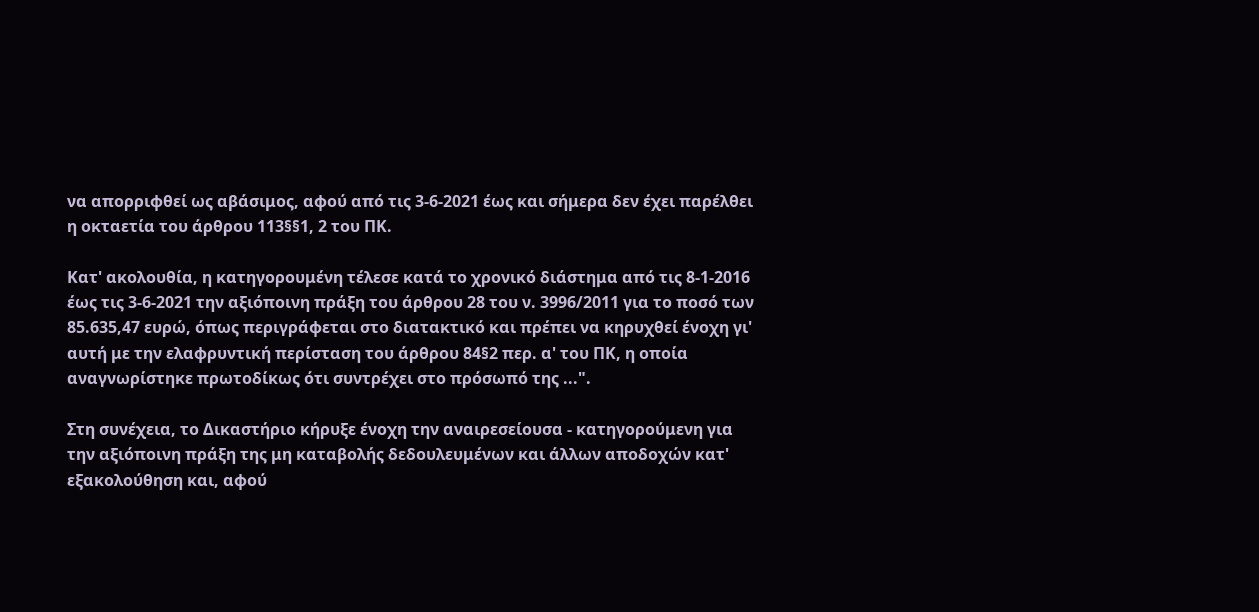να απορριφθεί ως αβάσιμος, αφού από τις 3-6-2021 έως και σήμερα δεν έχει παρέλθει η οκταετία του άρθρου 113§§1, 2 του ΠΚ.

Κατ' ακολουθία, η κατηγορουμένη τέλεσε κατά το χρονικό διάστημα από τις 8-1-2016 έως τις 3-6-2021 την αξιόποινη πράξη του άρθρου 28 του ν. 3996/2011 για το ποσό των 85.635,47 ευρώ, όπως περιγράφεται στο διατακτικό και πρέπει να κηρυχθεί ένοχη γι' αυτή με την ελαφρυντική περίσταση του άρθρου 84§2 περ. α' του ΠΚ, η οποία αναγνωρίστηκε πρωτοδίκως ότι συντρέχει στο πρόσωπό της ...".

Στη συνέχεια, το Δικαστήριο κήρυξε ένοχη την αναιρεσείουσα - κατηγορούμενη για την αξιόποινη πράξη της μη καταβολής δεδουλευμένων και άλλων αποδοχών κατ' εξακολούθηση και, αφού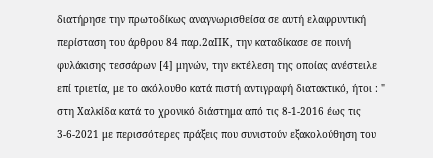διατήρησε την πρωτοδίκως αναγνωρισθείσα σε αυτή ελαφρυντική περίσταση του άρθρου 84 παρ.2αΠΚ, την καταδίκασε σε ποινή φυλάκισης τεσσάρων [4] μηνών, την εκτέλεση της οποίας ανέστειλε επί τριετία, με το ακόλουθο κατά πιστή αντιγραφή διατακτικό, ήτοι : " στη Χαλκίδα κατά το χρονικό διάστημα από τις 8-1-2016 έως τις 3-6-2021 με περισσότερες πράξεις που συνιστούν εξακολούθηση του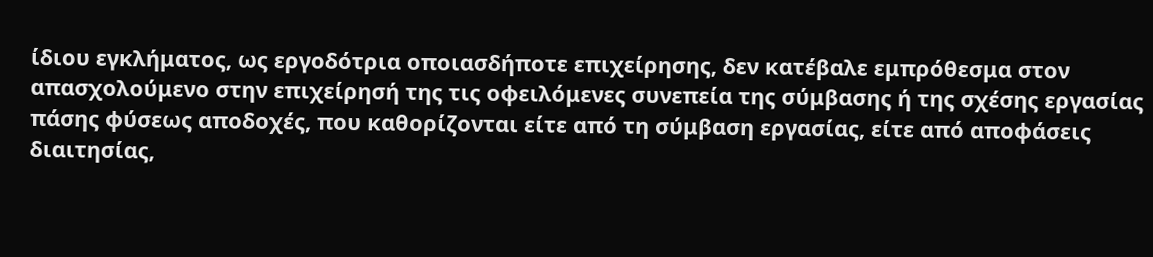ίδιου εγκλήματος, ως εργοδότρια οποιασδήποτε επιχείρησης, δεν κατέβαλε εμπρόθεσμα στον απασχολούμενο στην επιχείρησή της τις οφειλόμενες συνεπεία της σύμβασης ή της σχέσης εργασίας πάσης φύσεως αποδοχές, που καθορίζονται είτε από τη σύμβαση εργασίας, είτε από αποφάσεις διαιτησίας,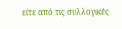είτε από τις συλλογικές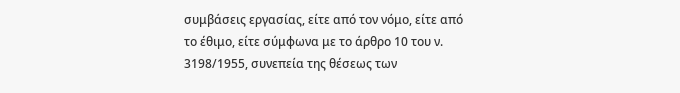συμβάσεις εργασίας, είτε από τον νόμο, είτε από το έθιμο, είτε σύμφωνα με το άρθρο 10 του ν. 3198/1955, συνεπεία της θέσεως των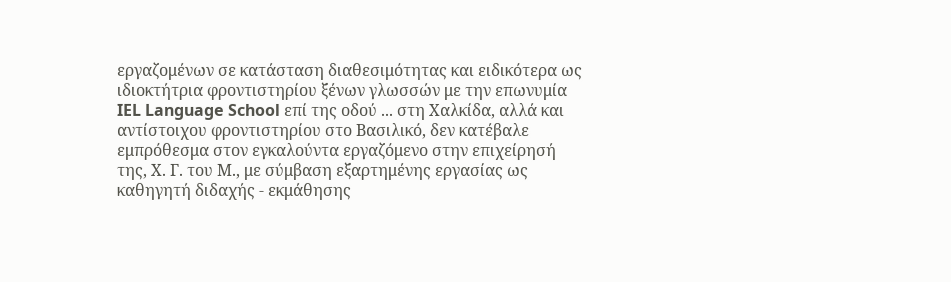εργαζομένων σε κατάσταση διαθεσιμότητας και ειδικότερα ως ιδιοκτήτρια φροντιστηρίου ξένων γλωσσών με την επωνυμία IEL Language School επί της οδού ... στη Χαλκίδα, αλλά και αντίστοιχου φροντιστηρίου στο Βασιλικό, δεν κατέβαλε εμπρόθεσμα στον εγκαλούντα εργαζόμενο στην επιχείρησή της, Χ. Γ. του Μ., με σύμβαση εξαρτημένης εργασίας ως καθηγητή διδαχής - εκμάθησης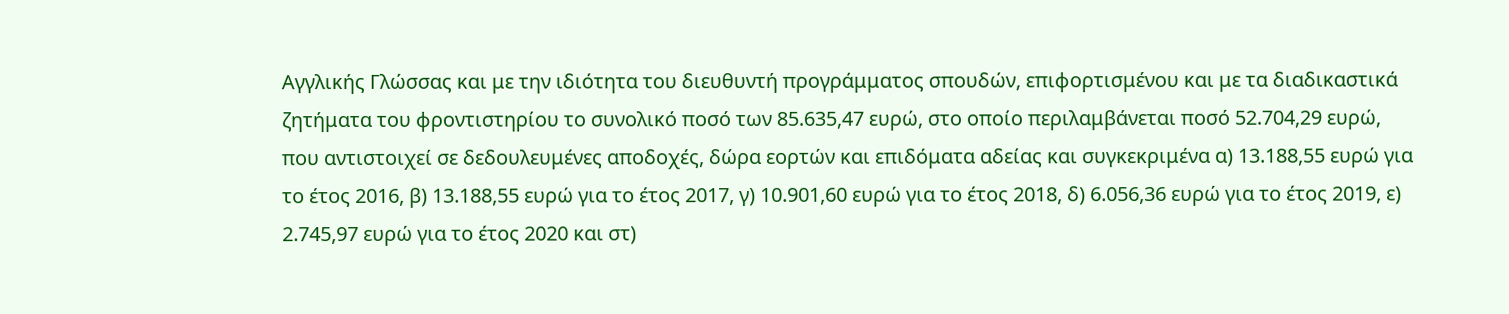Αγγλικής Γλώσσας και με την ιδιότητα του διευθυντή προγράμματος σπουδών, επιφορτισμένου και με τα διαδικαστικά ζητήματα του φροντιστηρίου το συνολικό ποσό των 85.635,47 ευρώ, στο οποίο περιλαμβάνεται ποσό 52.704,29 ευρώ, που αντιστοιχεί σε δεδουλευμένες αποδοχές, δώρα εορτών και επιδόματα αδείας και συγκεκριμένα α) 13.188,55 ευρώ για το έτος 2016, β) 13.188,55 ευρώ για το έτος 2017, γ) 10.901,60 ευρώ για το έτος 2018, δ) 6.056,36 ευρώ για το έτος 2019, ε) 2.745,97 ευρώ για το έτος 2020 και στ)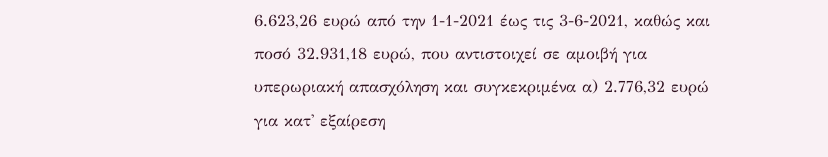6.623,26 ευρώ από την 1-1-2021 έως τις 3-6-2021, καθώς και ποσό 32.931,18 ευρώ, που αντιστοιχεί σε αμοιβή για υπερωριακή απασχόληση και συγκεκριμένα α) 2.776,32 ευρώ για κατ' εξαίρεση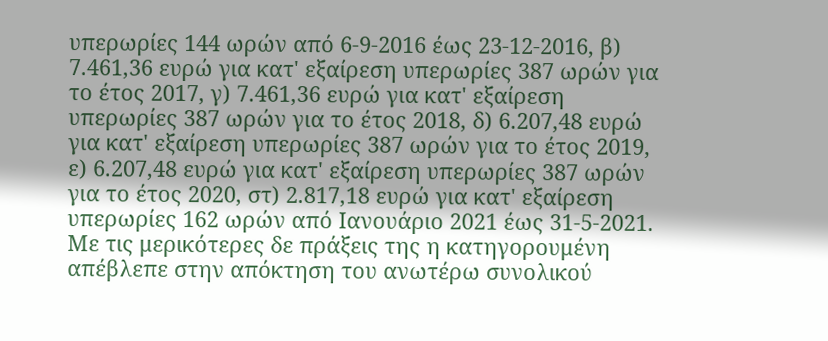υπερωρίες 144 ωρών από 6-9-2016 έως 23-12-2016, β) 7.461,36 ευρώ για κατ' εξαίρεση υπερωρίες 387 ωρών για το έτος 2017, γ) 7.461,36 ευρώ για κατ' εξαίρεση υπερωρίες 387 ωρών για το έτος 2018, δ) 6.207,48 ευρώ για κατ' εξαίρεση υπερωρίες 387 ωρών για το έτος 2019, ε) 6.207,48 ευρώ για κατ' εξαίρεση υπερωρίες 387 ωρών για το έτος 2020, στ) 2.817,18 ευρώ για κατ' εξαίρεση υπερωρίες 162 ωρών από Ιανουάριο 2021 έως 31-5-2021. Με τις μερικότερες δε πράξεις της η κατηγορουμένη απέβλεπε στην απόκτηση του ανωτέρω συνολικού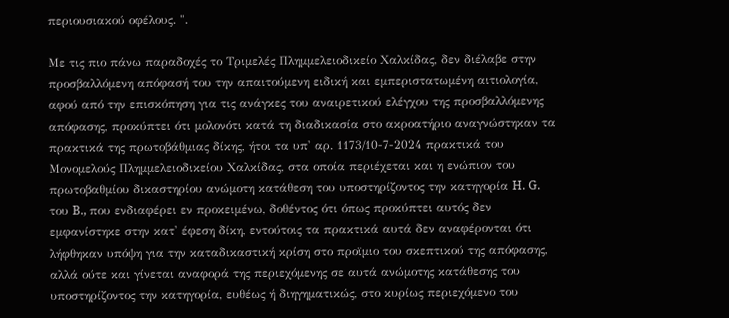περιουσιακού οφέλους. ".

Με τις πιο πάνω παραδοχές το Τριμελές Πλημμελειοδικείο Χαλκίδας, δεν διέλαβε στην προσβαλλόμενη απόφασή του την απαιτούμενη ειδική και εμπεριστατωμένη αιτιολογία, αφού από την επισκόπηση για τις ανάγκες του αναιρετικού ελέγχου της προσβαλλόμενης απόφασης, προκύπτει ότι μολονότι κατά τη διαδικασία στο ακροατήριο αναγνώστηκαν τα πρακτικά της πρωτοβάθμιας δίκης, ήτοι τα υπ' αρ. 1173/10-7-2024 πρακτικά του Μονομελούς Πλημμελειοδικείου Χαλκίδας, στα οποία περιέχεται και η ενώπιον του πρωτοβαθμίου δικαστηρίου ανώμοτη κατάθεση του υποστηρίζοντος την κατηγορία H. G. του B., που ενδιαφέρει εν προκειμένω, δοθέντος ότι όπως προκύπτει αυτός δεν εμφανίστηκε στην κατ' έφεση δίκη, εντούτοις τα πρακτικά αυτά δεν αναφέρονται ότι λήφθηκαν υπόψη για την καταδικαστική κρίση στο προϊμιο του σκεπτικού της απόφασης, αλλά ούτε και γίνεται αναφορά της περιεχόμενης σε αυτά ανώμοτης κατάθεσης του υποστηρίζοντος την κατηγορία, ευθέως ή διηγηματικώς, στο κυρίως περιεχόμενο του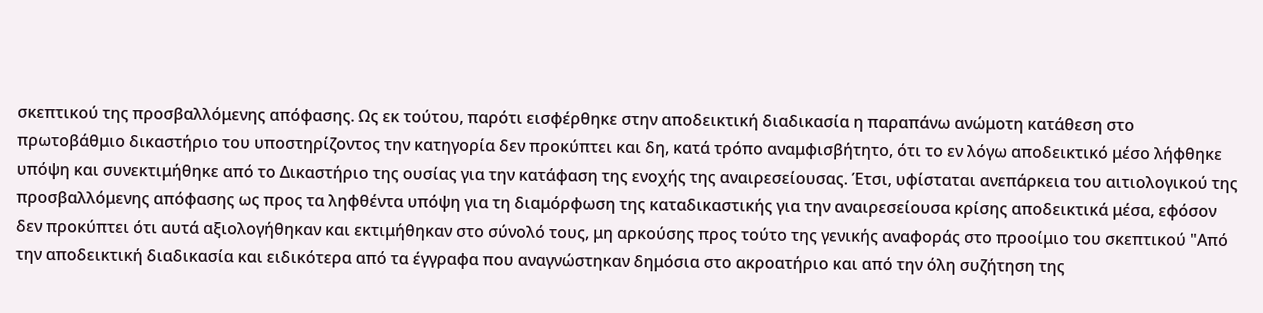σκεπτικού της προσβαλλόμενης απόφασης. Ως εκ τούτου, παρότι εισφέρθηκε στην αποδεικτική διαδικασία η παραπάνω ανώμοτη κατάθεση στο πρωτοβάθμιο δικαστήριο του υποστηρίζοντος την κατηγορία δεν προκύπτει και δη, κατά τρόπο αναμφισβήτητο, ότι το εν λόγω αποδεικτικό μέσο λήφθηκε υπόψη και συνεκτιμήθηκε από το Δικαστήριο της ουσίας για την κατάφαση της ενοχής της αναιρεσείουσας. Έτσι, υφίσταται ανεπάρκεια του αιτιολογικού της προσβαλλόμενης απόφασης ως προς τα ληφθέντα υπόψη για τη διαμόρφωση της καταδικαστικής για την αναιρεσείουσα κρίσης αποδεικτικά μέσα, εφόσον δεν προκύπτει ότι αυτά αξιολογήθηκαν και εκτιμήθηκαν στο σύνολό τους, μη αρκούσης προς τούτο της γενικής αναφοράς στο προοίμιο του σκεπτικού "Από την αποδεικτική διαδικασία και ειδικότερα από τα έγγραφα που αναγνώστηκαν δημόσια στο ακροατήριο και από την όλη συζήτηση της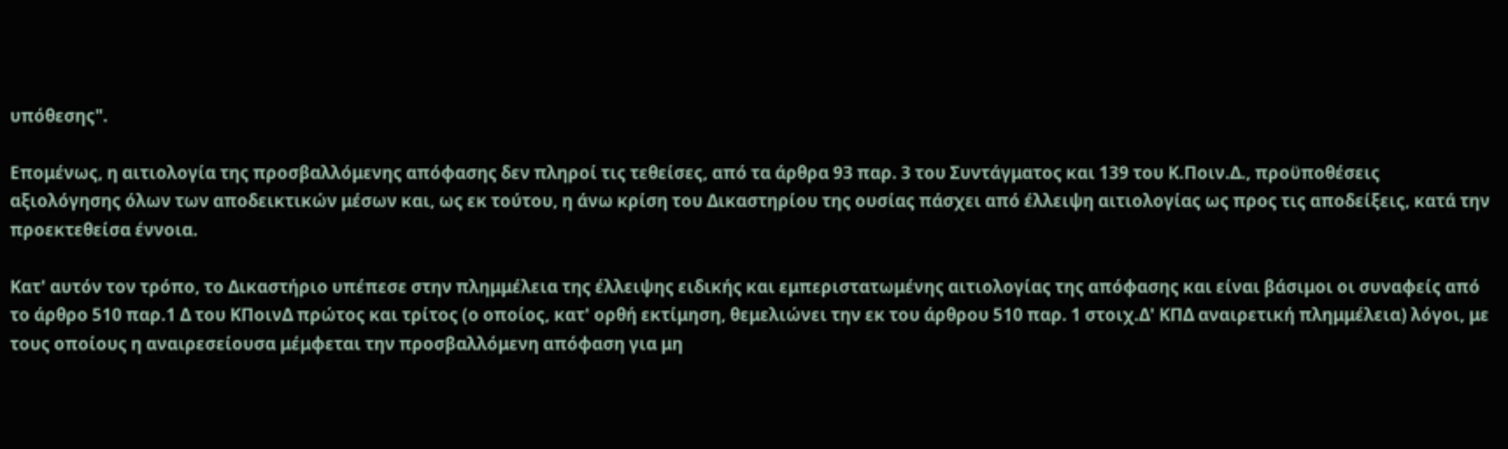υπόθεσης".

Επομένως, η αιτιολογία της προσβαλλόμενης απόφασης δεν πληροί τις τεθείσες, από τα άρθρα 93 παρ. 3 του Συντάγματος και 139 του Κ.Ποιν.Δ., προϋποθέσεις αξιολόγησης όλων των αποδεικτικών μέσων και, ως εκ τούτου, η άνω κρίση του Δικαστηρίου της ουσίας πάσχει από έλλειψη αιτιολογίας ως προς τις αποδείξεις, κατά την προεκτεθείσα έννοια.

Κατ' αυτόν τον τρόπο, το Δικαστήριο υπέπεσε στην πλημμέλεια της έλλειψης ειδικής και εμπεριστατωμένης αιτιολογίας της απόφασης και είναι βάσιμοι οι συναφείς από το άρθρο 510 παρ.1 Δ του ΚΠοινΔ πρώτος και τρίτος (ο οποίος, κατ' ορθή εκτίμηση, θεμελιώνει την εκ του άρθρου 510 παρ. 1 στοιχ.Δ' ΚΠΔ αναιρετική πλημμέλεια) λόγοι, με τους οποίους η αναιρεσείουσα μέμφεται την προσβαλλόμενη απόφαση για μη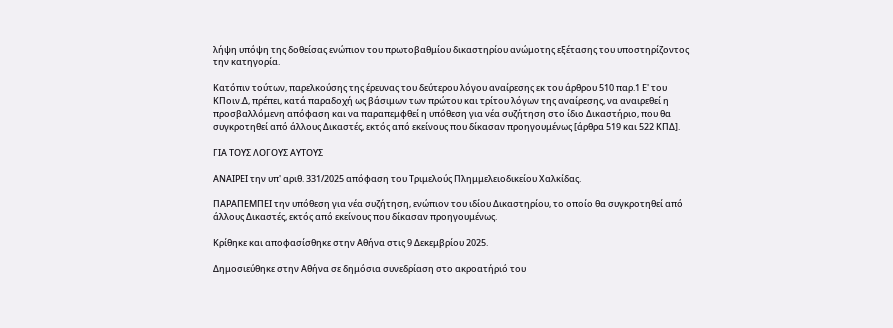λήψη υπόψη της δοθείσας ενώπιον του πρωτοβαθμίου δικαστηρίου ανώμοτης εξέτασης του υποστηρίζοντος την κατηγορία.

Κατόπιν τούτων, παρελκούσης της έρευνας του δεύτερου λόγου αναίρεσης εκ του άρθρου 510 παρ.1 Ε' του ΚΠοιν.Δ, πρέπει, κατά παραδοχή ως βάσιμων των πρώτου και τρίτου λόγων της αναίρεσης, να αναιρεθεί η προσβαλλόμενη απόφαση και να παραπεμφθεί η υπόθεση για νέα συζήτηση στο ίδιο Δικαστήριο, που θα συγκροτηθεί από άλλους Δικαστές, εκτός από εκείνους που δίκασαν προηγουμένως [άρθρα 519 και 522 ΚΠΔ].

ΓΙΑ ΤΟΥΣ ΛΟΓΟΥΣ ΑΥΤΟΥΣ

ΑΝΑΙΡΕΙ την υπ' αριθ. 331/2025 απόφαση του Τριμελούς Πλημμελειοδικείου Χαλκίδας.

ΠΑΡΑΠΕΜΠΕΙ την υπόθεση για νέα συζήτηση, ενώπιον του ιδίου Δικαστηρίου, το οποίο θα συγκροτηθεί από άλλους Δικαστές, εκτός από εκείνους που δίκασαν προηγουμένως.

Κρίθηκε και αποφασίσθηκε στην Αθήνα στις 9 Δεκεμβρίου 2025.

Δημοσιεύθηκε στην Αθήνα σε δημόσια συνεδρίαση στο ακροατήριό του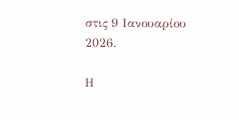στις 9 Ιανουαρίου 2026.

Η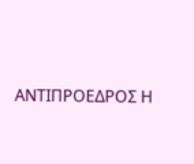ΑΝΤΙΠΡΟΕΔΡΟΣ Η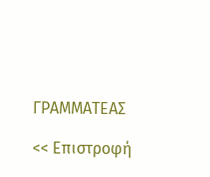ΓΡΑΜΜΑΤΕΑΣ

<< Επιστροφή